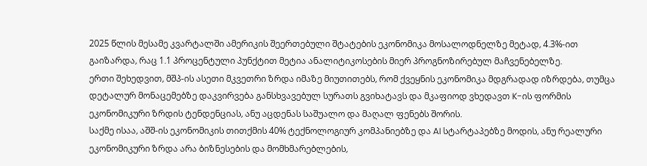2025 წლის მესამე კვარტალში ამერიკის შეერთებული შტატების ეკონომიკა მოსალოდნელზე მეტად, 4.3%-ით გაიზარდა, რაც 1.1 პროცენტული პუნქტით მეტია ანალიტიკოსების მიერ პროგნოზირებულ მაჩვენებელზე.
ერთი შეხედვით, მშპ-ის ასეთი მკვეთრი ზრდა იმაზე მიუთითებს, რომ ქვეყნის ეკონომიკა მდგრადად იზრდება, თუმცა დეტალურ მონაცემებზე დაკვირვება განსხვავებულ სურათს გვიხატავს და მკაფიოდ ვხედავთ K-ის ფორმის ეკონომიკური ზრდის ტენდენციას, ანუ აცდენას საშუალო და მაღალ ფენებს შორის.
საქმე ისაა, აშშ-ის ეკონომიკის თითქმის 40% ტექნოლოგიურ კომპანიებზე და AI სტარტაპებზე მოდის, ანუ რეალური ეკონომიკური ზრდა არა ბიზნესების და მომხმარებლების,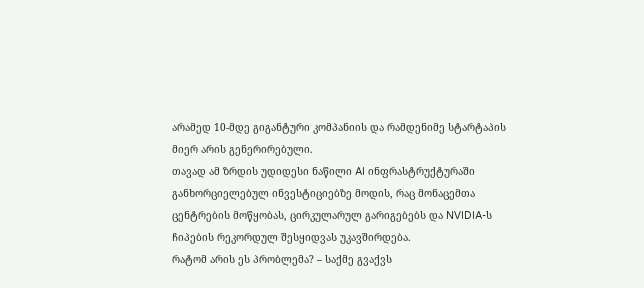არამედ 10-მდე გიგანტური კომპანიის და რამდენიმე სტარტაპის მიერ არის გენერირებული.
თავად ამ ზრდის უდიდესი ნაწილი AI ინფრასტრუქტურაში განხორციელებულ ინვესტიციებზე მოდის, რაც მონაცემთა ცენტრების მოწყობას, ცირკულარულ გარიგებებს და NVIDIA-ს ჩიპების რეკორდულ შესყიდვას უკავშირდება.
რატომ არის ეს პრობლემა? – საქმე გვაქვს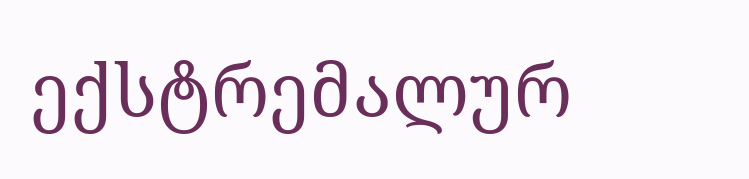ექსტრემალურ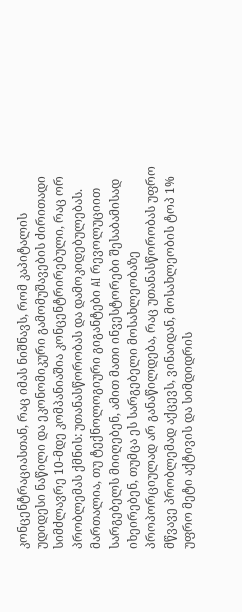კონცენტრაციასთან, რაც იმას ნიშნავს, რომ კაპიტალის უდიდესი ნაწილი და ეკონომიკური გამომუშავების ძირითადი სიმძლავრე 10-მდე კომპანიაშია კონცენტრირებული, რაც ორ პრობლემას ქმნის: უთანასწორობას და დამოკიდებულებას.
მართალია, თუ ტექნოლოგიური გიგანტები AI რევოლუციით სარგებელს მიიღებენ, ამით მათი ინვესტორები შესაბამისად იხეირებენ, თუმცა ეს სარგებელი მოსახლეობაზე პროპორციულად არ განაწილდება, რაც უთანასწორობას უფრო მწვავე პრობლემად აქცევს, ვინაიდან, მოსახლეობის ტოპ 1% უფრო მეტი აქტივის და სიმდიდრის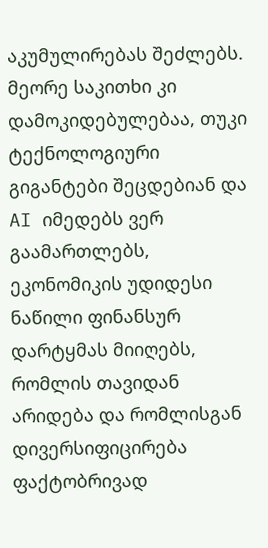აკუმულირებას შეძლებს.
მეორე საკითხი კი დამოკიდებულებაა, თუკი ტექნოლოგიური გიგანტები შეცდებიან და AI იმედებს ვერ გაამართლებს, ეკონომიკის უდიდესი ნაწილი ფინანსურ დარტყმას მიიღებს, რომლის თავიდან არიდება და რომლისგან დივერსიფიცირება ფაქტობრივად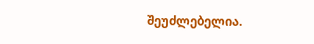შეუძლებელია.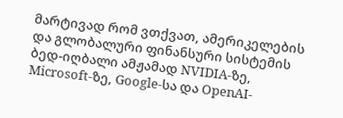მარტივად რომ ვთქვათ, ამერიკელების და გლობალური ფინანსური სისტემის ბედ-იღბალი ამჟამად NVIDIA-ზე, Microsoft-ზე, Google-სა და OpenAI-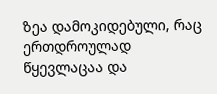ზეა დამოკიდებული, რაც ერთდროულად წყევლაცაა და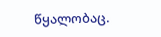წყალობაც.